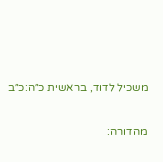משכיל לדוד, בראשית כ״ה:כ״ב

מהדורה: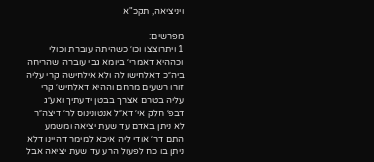ויניציאה, תקכ"א

מפרשים:
1 ויתרוצצו וכו׳ כשהיתה עוברת וכולי וכההיא דאמרי׳ ביומא גבי עוברה שהריחה ביה״כ דאלחישו לה ולא אילחישה קרי עליה זורו רשעים מרחם וההיא דאלחיש׳ קרי עליה בטרם אצרך בבטן ידעתיך ואע״ג דבפ׳ חלק אי׳ דא״ל אנטונינוס לר׳ דיצה״ר לא ניתן באדם עד שעת יציאה ומשמע התם דר׳ אודי ליה איכא למימר דהיינו דלא ניתן בו כח לפעול הרע עד שעת יציאה אבל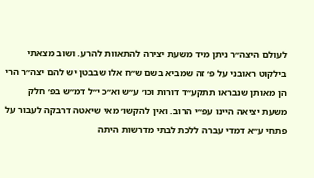לעולם היצה״ר ניתן מיד משעת יצירה להתאוות להרע. ושוב מצאתי בילקוט ראובני על פ׳ זה שמביא בשם ש״ח אלו שבבטן יש להם יצה״ר הרי הן מאותן שנבראו תתקע״ד דורות וכו׳ ע״ש וא״כ י״ל דמ״ש בפ׳ חלק משעת יציאה היינו עפ״י הרוב. ואין להקשו׳ מאי שיאטה דרבקה לעבור על פתחי ע״א דמדי עברה ללכת לבתי מדרשות היתה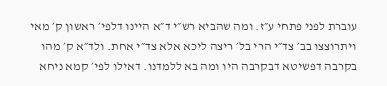עוברת לפני פתחי ע״ז. ומה שהביא רש״י ד״א היינו דלפי׳ ראשון ק׳ מאי ויתרוצצו בב׳ צד״י הרי בל׳ ריצה ליכא אלא צד״י אחת. ולד״א ק׳ מהו בקרבה דפשיטא דבקרבה היו ומה בא ללמדנו. דאילו לפי׳ קמא ניחא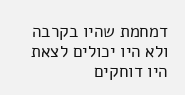דמחמת שהיו בקרבה ולא היו יכולים לצאת היו דוחקים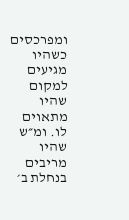ומפרכסים כשהיו מגיעים למקום שהיו מתאוים לו. ומ״ש שהיו מריבים בנחלת ב׳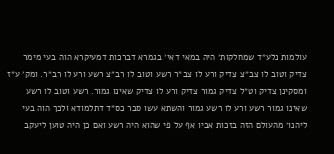עולמות נלע״ד שמחלקות׳ היה במאי דאי׳ בגמרא דברכות דמעיקרא הוה בעי מימר צדיק וטוב לו צב״צ צדיק ורע לו צב״ר רשע וטוב לו רב״צ רשע ורע לו רב״ר. ומק׳ ע״ז ומסקינן צדיק וט״ל צדיק גמור צדיק ורע לו צדיק שאינו גמור. רשע וטוב לו רשע שאינו גמור רשע ורע לו רשע גמור והשתא עשו סבר כס״ד דתלמודא ולכך הוה בעי ליהנו׳ מהעולם הזה בזכות אביו אף על פי שהוא היה רשע ואם כן היה טוען ליעקב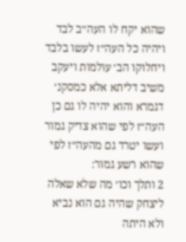שהוא יקח לו העה״ב לבד ויהיה כל העה״ז לעשו בלבד ויחלוקו הב׳ עולמות ויעקב משיב דליתא אלא כמסקנ׳ דגמרא והוא יהיה לו גם כן העה״ז לפי שהוא צדיק גמור ועשו יטרד גם מהעה״ז לפי שהוא רשע גמור:
2 ותלך וכו׳ מה שלא שאלה ליצחק שהיה גם הוא נביא ולא היתה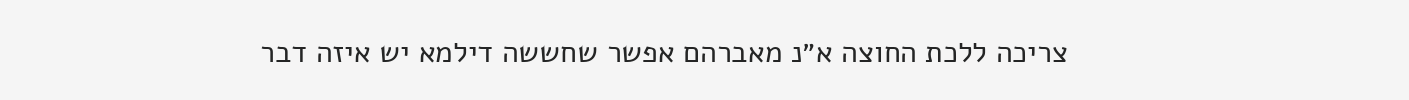צריכה ללכת החוצה א״נ מאברהם אפשר שחששה דילמא יש איזה דבר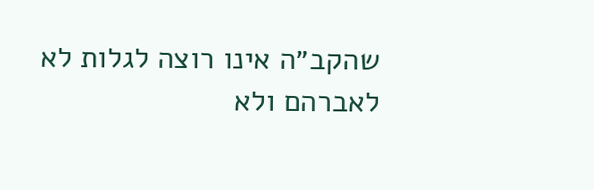שהקב״ה אינו רוצה לגלות לא לאברהם ולא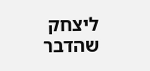ליצחק שהדבר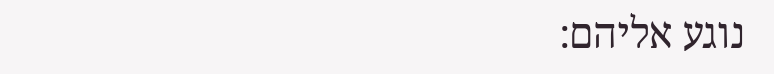נוגע אליהם: